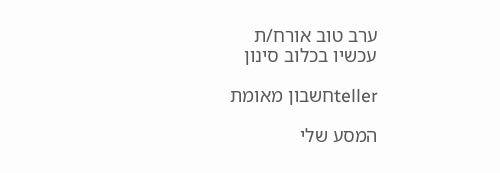ערב טוב אורח/ת
עכשיו בכלוב סינון

tellerחשבון מאומת

המסע שלי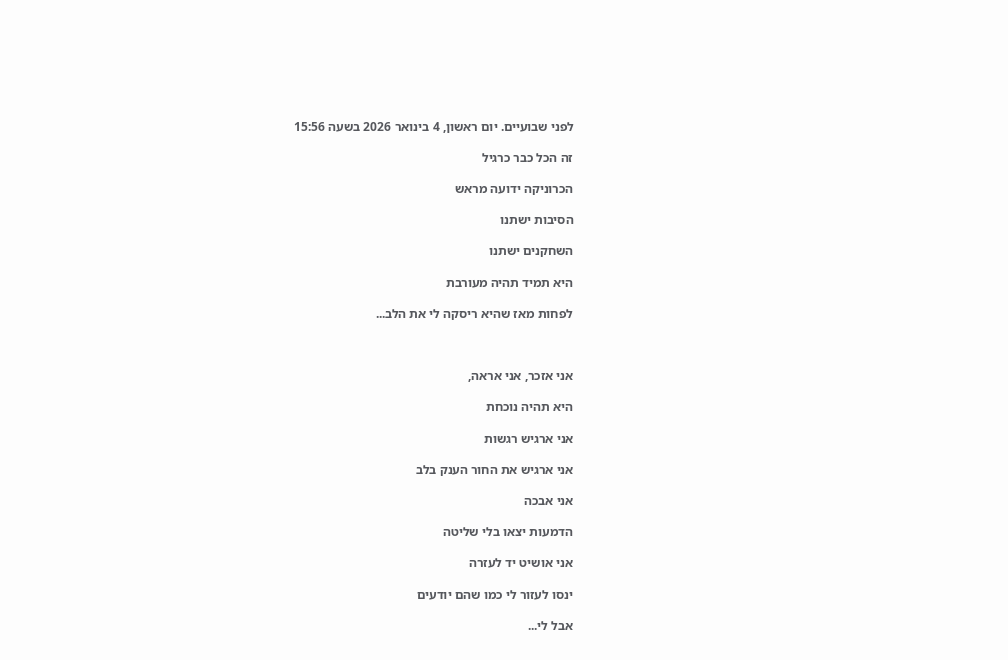לפני שבועיים. יום ראשון, 4 בינואר 2026 בשעה 15:56

זה הכל כבר כרגיל

הכרוניקה ידועה מראש

הסיבות ישתנו

השחקנים ישתנו

היא תמיד תהיה מעורבת

לפחות מאז שהיא ריסקה לי את הלב...



אני אזכר, אני אראה,

היא תהיה נוכחת

אני ארגיש רגשות

אני ארגיש את החור הענק בלב

אני אבכה

הדמעות יצאו בלי שליטה

אני אושיט יד לעזרה

ינסו לעזור לי כמו שהם יודעים

אבל לי...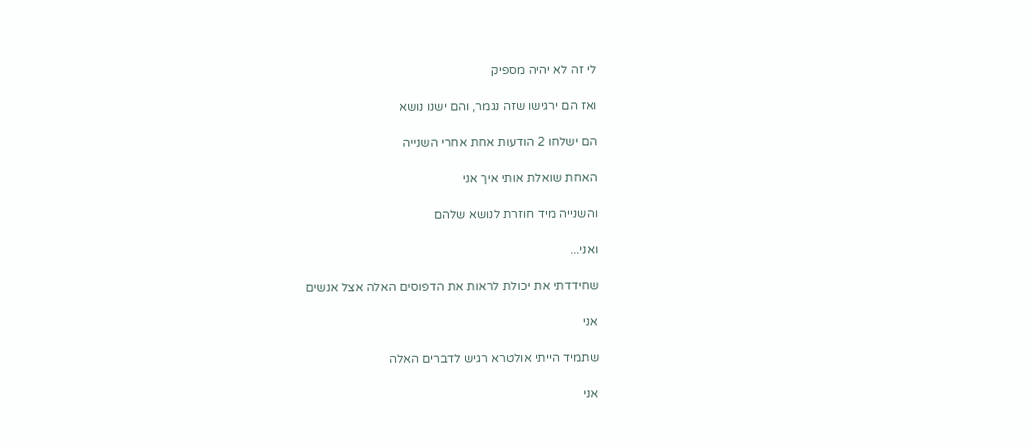לי זה לא יהיה מספיק

ואז הם ירגישו שזה נגמר, והם ישנו נושא

הם ישלחו 2 הודעות אחת אחרי השנייה

האחת שואלת אותי איך אני

והשנייה מיד חוזרת לנושא שלהם

ואני...

שחידדתי את יכולת לראות את הדפוסים האלה אצל אנשים

אני

שתמיד הייתי אולטרא רגיש לדברים האלה

אני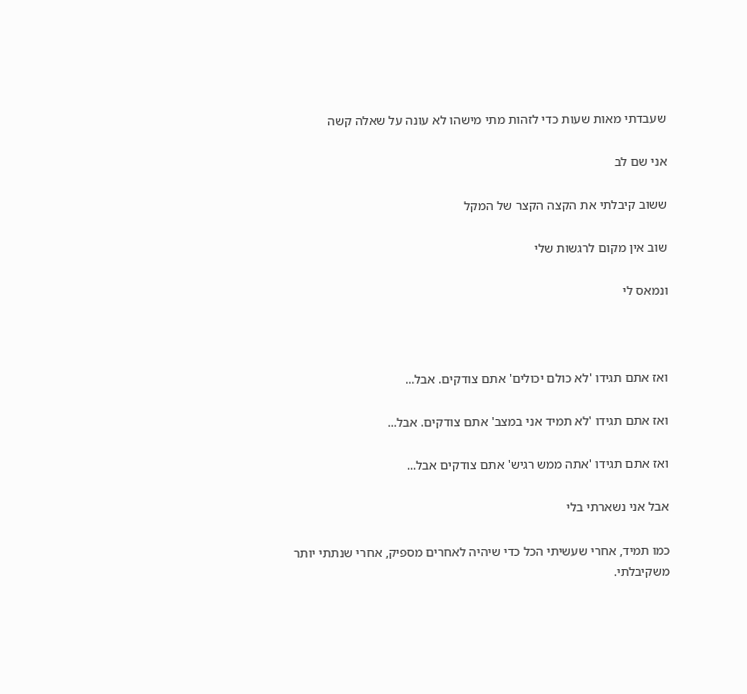שעבדתי מאות שעות כדי לזהות מתי מישהו לא עונה על שאלה קשה

אני שם לב

ששוב קיבלתי את הקצה הקצר של המקל

שוב אין מקום לרגשות שלי

ונמאס לי



ואז אתם תגידו 'לא כולם יכולים' אתם צודקים. אבל...

ואז אתם תגידו 'לא תמיד אני במצב' אתם צודקים. אבל...

ואז אתם תגידו 'אתה ממש רגיש' אתם צודקים אבל...

אבל אני נשארתי בלי

כמו תמיד, אחרי שעשיתי הכל כדי שיהיה לאחרים מספיק, אחרי שנתתי יותר משקיבלתי.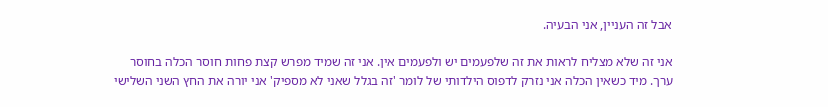אבל זה העניין, אני הבעיה.

אני זה שלא מצליח לראות את זה שלפעמים יש ולפעמים אין. אני זה שמיד מפרש קצת פחות חוסר הכלה בחוסר ערך. מיד כשאין הכלה אני נזרק לדפוס הילדותי של לומר 'זה בגלל שאני לא מספיק' אני יורה את החץ השני השלישי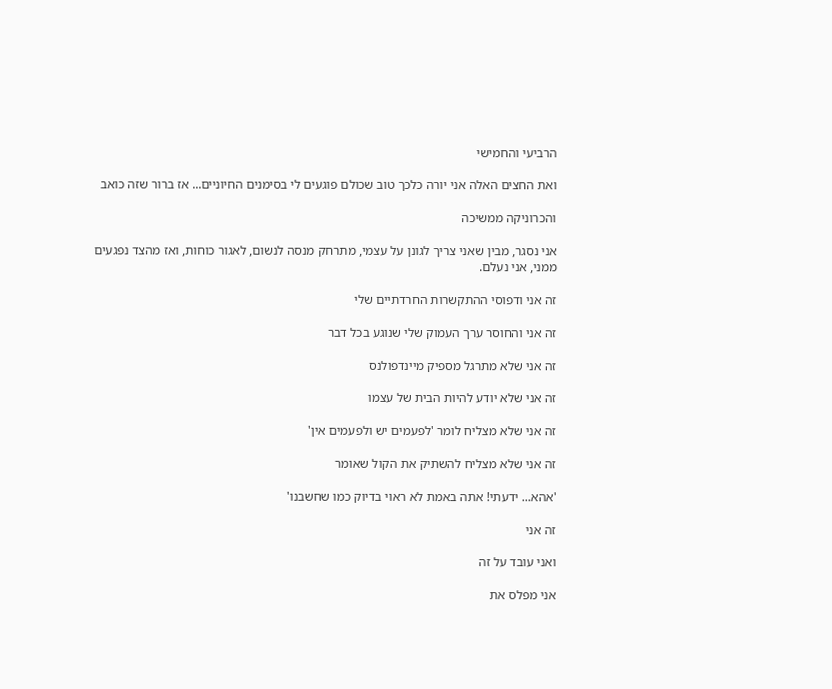הרביעי והחמישי

ואת החצים האלה אני יורה כלכך טוב שכולם פוגעים לי בסימנים החיוניים... אז ברור שזה כואב

והכרוניקה ממשיכה

אני נסגר, מבין שאני צריך לגונן על עצמי, מתרחק מנסה לנשום, לאגור כוחות, ואז מהצד נפגעים ממני, אני נעלם.

זה אני ודפוסי ההתקשרות החרדתיים שלי

זה אני והחוסר ערך העמוק שלי שנוגע בכל דבר

זה אני שלא מתרגל מספיק מיינדפולנס

זה אני שלא יודע להיות הבית של עצמו

זה אני שלא מצליח לומר 'לפעמים יש ולפעמים אין'

זה אני שלא מצליח להשתיק את הקול שאומר

'אהא... ידעתי! אתה באמת לא ראוי בדיוק כמו שחשבנו'

זה אני

ואני עובד על זה

אני מפלס את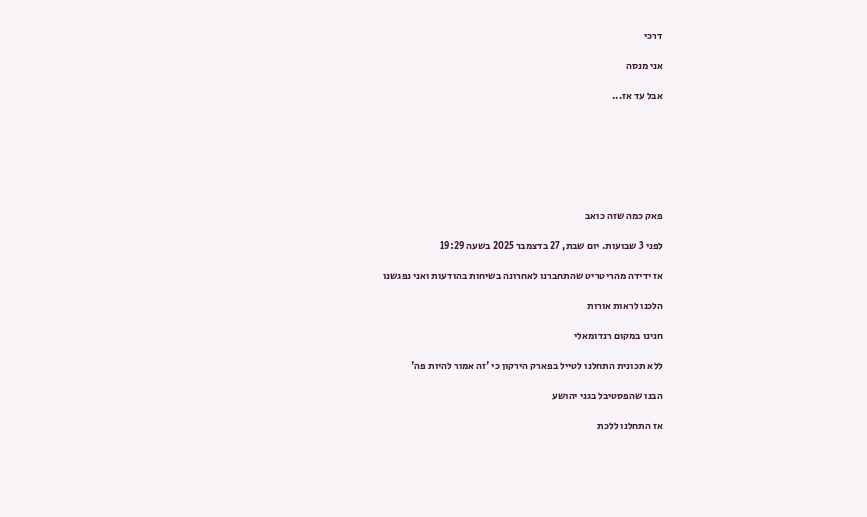דרכי

אני מנסה

אבל עד אז...







פאק כמה שזה כואב

לפני 3 שבועות. יום שבת, 27 בדצמבר 2025 בשעה 19:29

אז ידידה מהריטריט שהתחברנו לאחרונה בשיחות בהודעות ואני נפגשנו

הלכנו לראות אורות

חנינו במקום רנדומאלי

ללא תכונית התחלנו לטייל בפארק הירקון כי 'זה אמור להיות פה'

הבנו שהפסטיבל בגני יהושע

אז התחלנו ללכת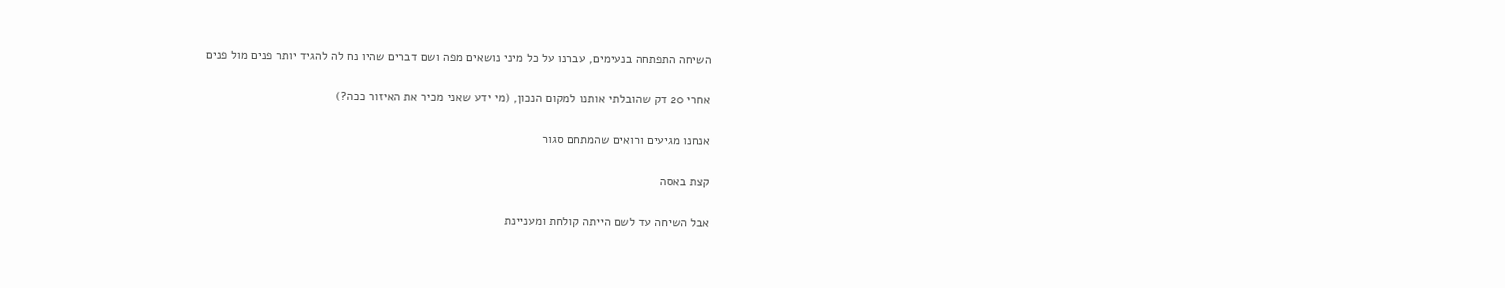השיחה התפתחה בנעימים, עברנו על כל מיני נושאים מפה ושם דברים שהיו נח לה להגיד יותר פנים מול פנים

אחרי 20 דק שהובלתי אותנו למקום הנכון, (מי ידע שאני מכיר את האיזור ככה?)

אנחנו מגיעים ורואים שהמתחם סגור

קצת באסה

אבל השיחה עד לשם הייתה קולחת ומעניינת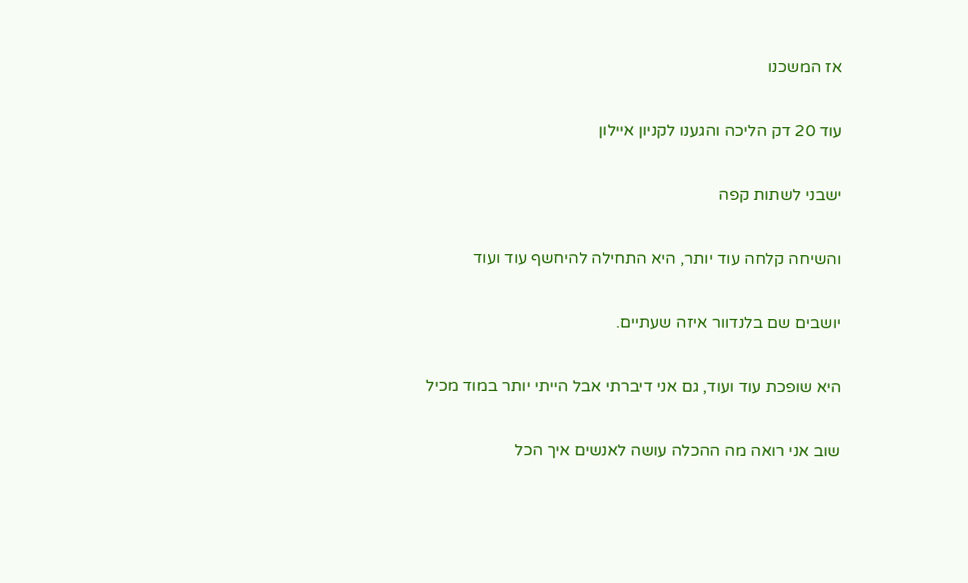אז המשכנו

עוד 20 דק הליכה והגענו לקניון איילון

ישבני לשתות קפה

והשיחה קלחה עוד יותר, היא התחילה להיחשף עוד ועוד

יושבים שם בלנדוור איזה שעתיים.

היא שופכת עוד ועוד, גם אני דיברתי אבל הייתי יותר במוד מכיל

שוב אני רואה מה ההכלה עושה לאנשים איך הכל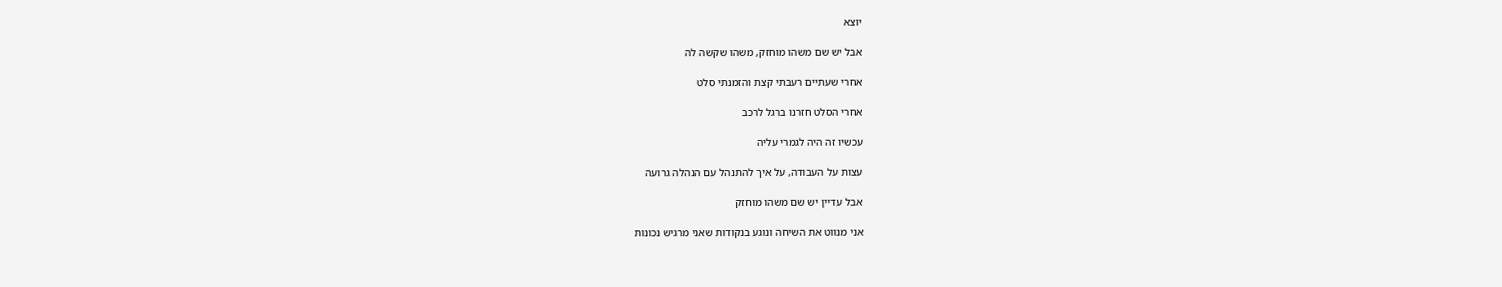יוצא

אבל יש שם משהו מוחזק, משהו שקשה לה

אחרי שעתיים רעבתי קצת והזמנתי סלט

אחרי הסלט חזרנו ברגל לרכב

עכשיו זה היה לגמרי עליה

עצות על העבודה, על איך להתנהל עם הנהלה גרועה

אבל עדיין יש שם משהו מוחזק

אני מנווט את השיחה ונוגע בנקודות שאני מרגיש נכונות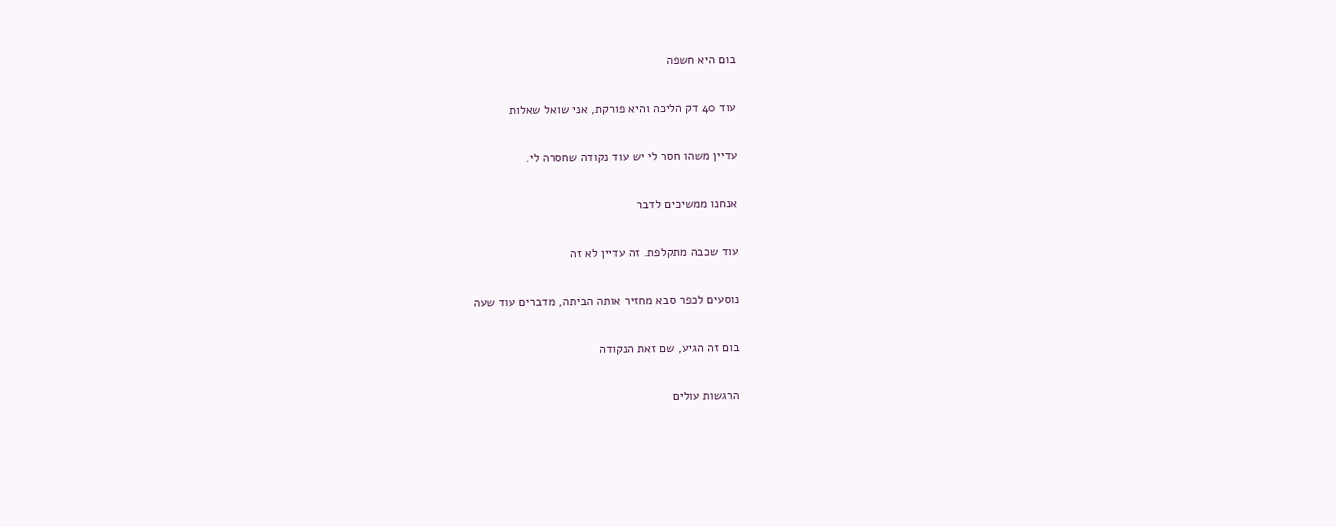בום היא חשפה

עוד 40 דק הליכה והיא פורקת, אני שואל שאלות

עדיין משהו חסר לי יש עוד נקודה שחסרה לי.

אנחנו ממשיכים לדבר

עוד שכבה מתקלפת. זה עדיין לא זה

נוסעים לכפר סבא מחזיר אותה הביתה, מדברים עוד שעה

בום זה הגיע, שם זאת הנקודה

הרגשות עולים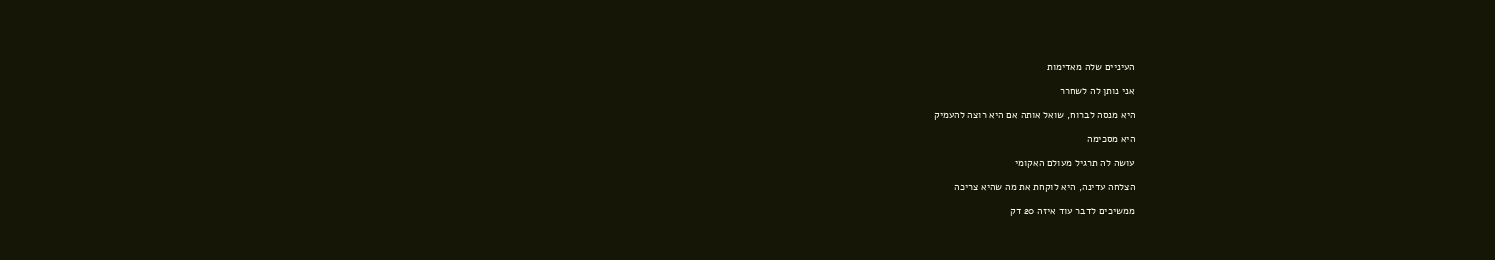העיניים שלה מאדימות

אני נותן לה לשחרר

היא מנסה לברוח, שואל אותה אם היא רוצה להעמיק

היא מסכימה

עושה לה תרגיל מעולם האקומי

הצלחה עדינה, היא לוקחת את מה שהיא צריכה

ממשיכים לדבר עוד איזה 20 דק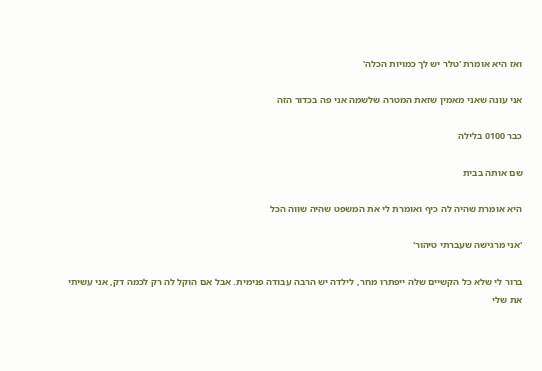ואז היא אומרת 'טלר יש לך כמויות הכלה'

אני עונה שאני מאמין שזאת המטרה שלשמה אני פה בכדור הזה

כבר 0100 בלילה

שם אותה בבית

היא אומרת שהיה לה כיף ואומרת לי את המשפט שהיה שווה הכל

'אני מרגישה שעברתי טיהור'

ברור לי שלא כל הקשיים שלה ייפתרו מחר, לילדה יש הרבה עבודה פנימית. אבל אם הוקל לה רק לכמה דק, אני עשיתי את שלי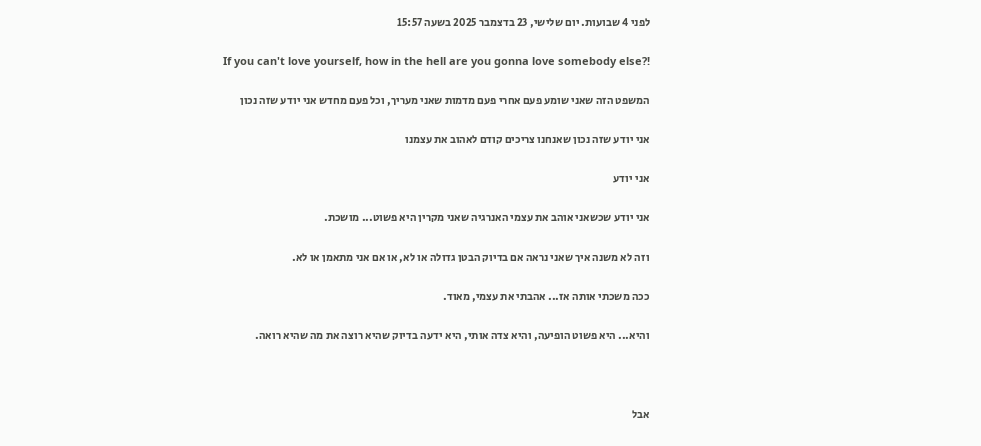לפני 4 שבועות. יום שלישי, 23 בדצמבר 2025 בשעה 15:57

If you can't love yourself, how in the hell are you gonna love somebody else?!

המשפט הזה שאני שומע פעם אחרי פעם מדמות שאני מעריך, וכל פעם מחדש אני יודע שזה נכון

אני יודע שזה נכון שאנחנו צריכים קודם לאהוב את עצמנו

אני יודע

אני יודע שכשאני אוהב את עצמי האנרגיה שאני מקרין היא פשוט... מושכת.

וזה לא משנה איך שאני נראה אם בדיוק הבטן גדולה או לא, או אם אני מתאמן או לא.

ככה משכתי אותה אז... אהבתי את עצמי, מאוד.

והיא... היא פשוט הופיעה, והיא צדה אותי, היא ידעה בדיוק שהיא רוצה את מה שהיא רואה.



אבל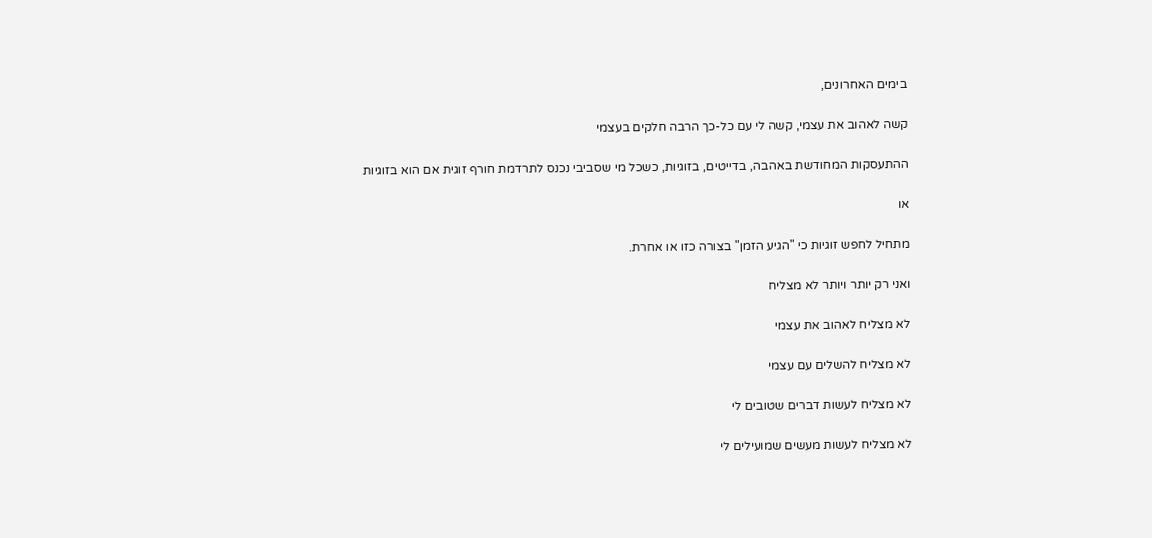בימים האחרונים,

קשה לאהוב את עצמי, קשה לי עם כל-כך הרבה חלקים בעצמי

ההתעסקות המחודשת באהבה, בדייטים, בזוגיות, כשכל מי שסביבי נכנס לתרדמת חורף זוגית אם הוא בזוגיות

או

מתחיל לחפש זוגיות כי "הגיע הזמן" בצורה כזו או אחרת.

ואני רק יותר ויותר לא מצליח

לא מצליח לאהוב את עצמי

לא מצליח להשלים עם עצמי

לא מצליח לעשות דברים שטובים לי

לא מצליח לעשות מעשים שמועילים לי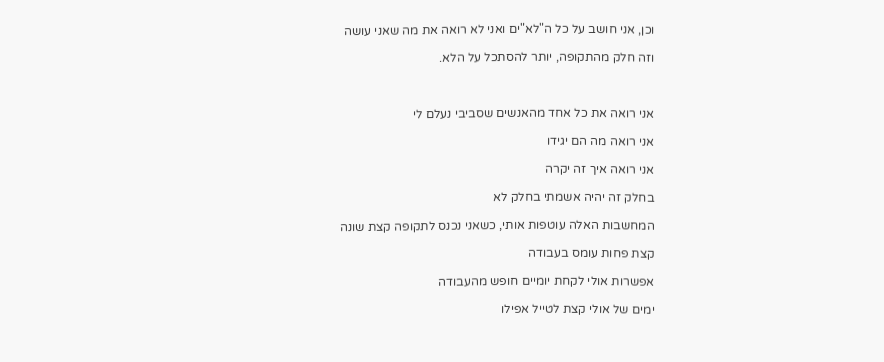וכן, אני חושב על כל ה"לא"ים ואני לא רואה את מה שאני עושה

וזה חלק מהתקופה, יותר להסתכל על הלא.



אני רואה את כל אחד מהאנשים שסביבי נעלם לי

אני רואה מה הם יגידו

אני רואה איך זה יקרה

בחלק זה יהיה אשמתי בחלק לא

המחשבות האלה עוטפות אותי, כשאני נכנס לתקופה קצת שונה

קצת פחות עומס בעבודה

אפשרות אולי לקחת יומיים חופש מהעבודה

ימים של אולי קצת לטייל אפילו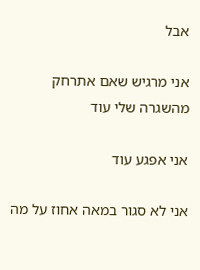אבל

אני מרגיש שאם אתרחק מהשגרה שלי עוד

אני אפגע עוד

אני לא סגור במאה אחוז על מה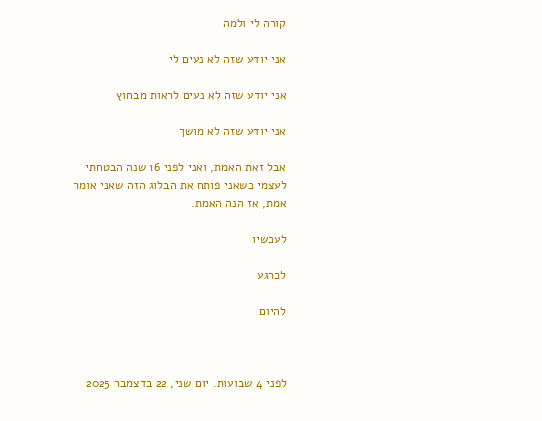קורה לי ולמה

אני יודע שזה לא נעים לי

אני יודע שזה לא נעים לראות מבחוץ

אני יודע שזה לא מושך

אבל זאת האמת, ואני לפני 16 שנה הבטחתי לעצמי כשאני פותח את הבלוג הזה שאני אומר אמת, אז הנה האמת.

לעכשיו

לכרגע

להיום



לפני 4 שבועות. יום שני, 22 בדצמבר 2025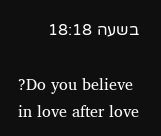בשעה 18:18

?Do you believe in love after love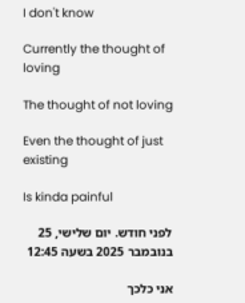I don't know

Currently the thought of loving

The thought of not loving

Even the thought of just existing

Is kinda painful

לפני חודש. יום שלישי, 25 בנובמבר 2025 בשעה 12:45

אני כלכך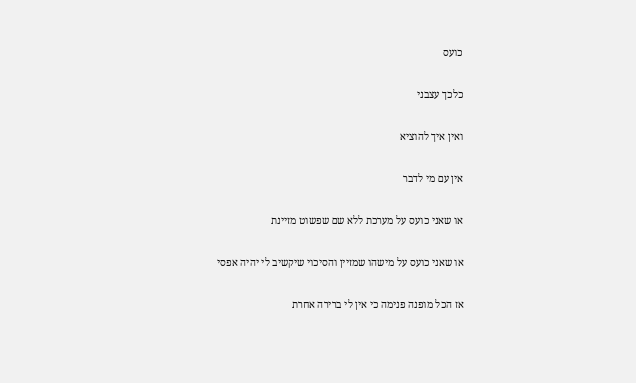כועס

כלכך עצבני

ואין איך להוציא

אין עם מי לדבר

או שאני כועס על מערכת ללא שם שפשוט מזיינת

או שאני כועס על מישהו שמזיין והסיכוי שיקשיב לי יהיה אפסי

אז הכל מופנה פנימה כי אין לי ברירה אחרת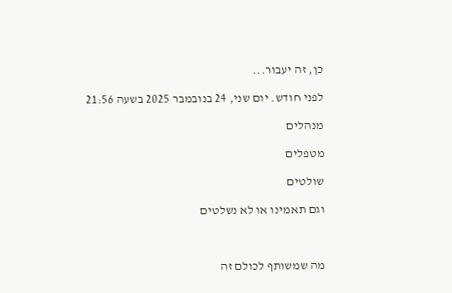כן, זה יעבור...

לפני חודש. יום שני, 24 בנובמבר 2025 בשעה 21:56

מנהלים

מטפלים

שולטים

וגם תאמינו או לא נשלטים



מה שמשותף לכולם זה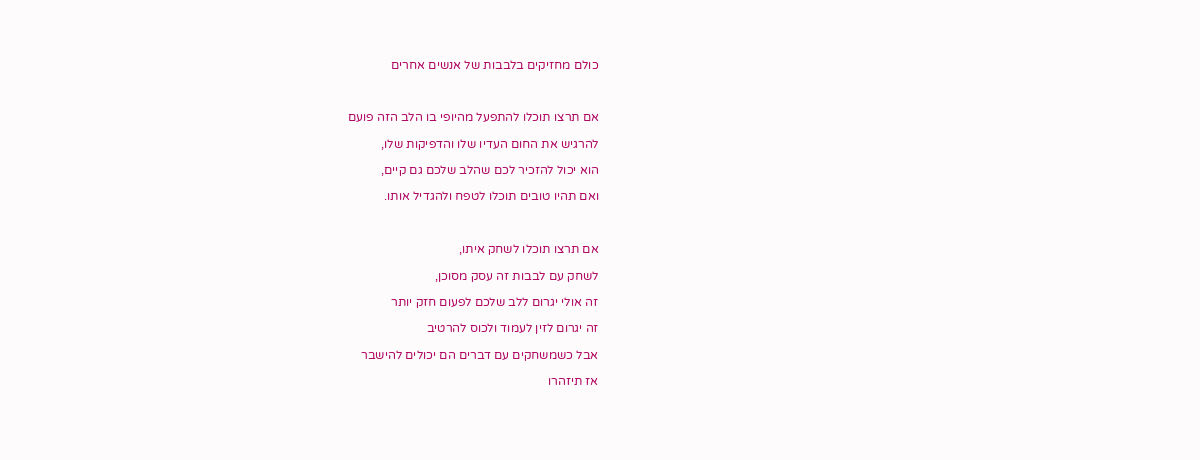כולם מחזיקים בלבבות של אנשים אחרים



אם תרצו תוכלו להתפעל מהיופי בו הלב הזה פועם

להרגיש את החום העדיו שלו והדפיקות שלו,

הוא יכול להזכיר לכם שהלב שלכם גם קיים,

ואם תהיו טובים תוכלו לטפח ולהגדיל אותו.



אם תרצו תוכלו לשחק איתו,

לשחק עם לבבות זה עסק מסוכן,

זה אולי יגרום ללב שלכם לפעום חזק יותר

זה יגרום לזין לעמוד ולכוס להרטיב

אבל כשמשחקים עם דברים הם יכולים להישבר

אז תיזהרו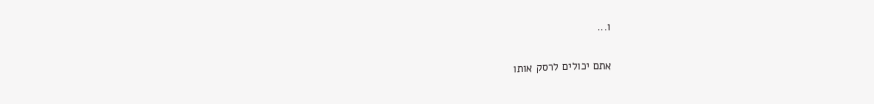ו...

אתם יכולים לרסק אותו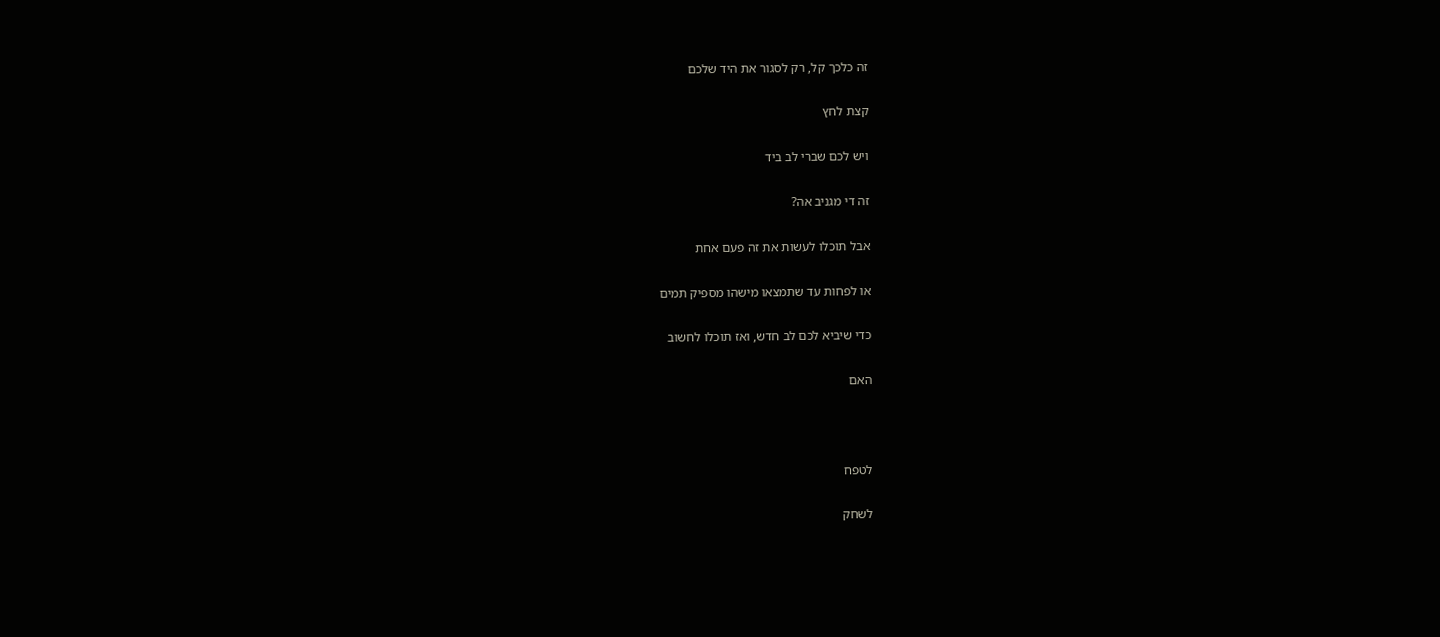זה כלכך קל, רק לסגור את היד שלכם

קצת לחץ

ויש לכם שברי לב ביד

זה די מגניב אה?

אבל תוכלו לעשות את זה פעם אחת

או לפחות עד שתמצאו מישהו מספיק תמים

כדי שיביא לכם לב חדש, ואז תוכלו לחשוב

האם



לטפח

לשחק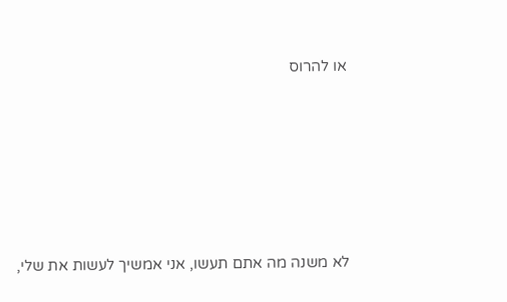או להרוס







לא משנה מה אתם תעשו, אני אמשיך לעשות את שלי,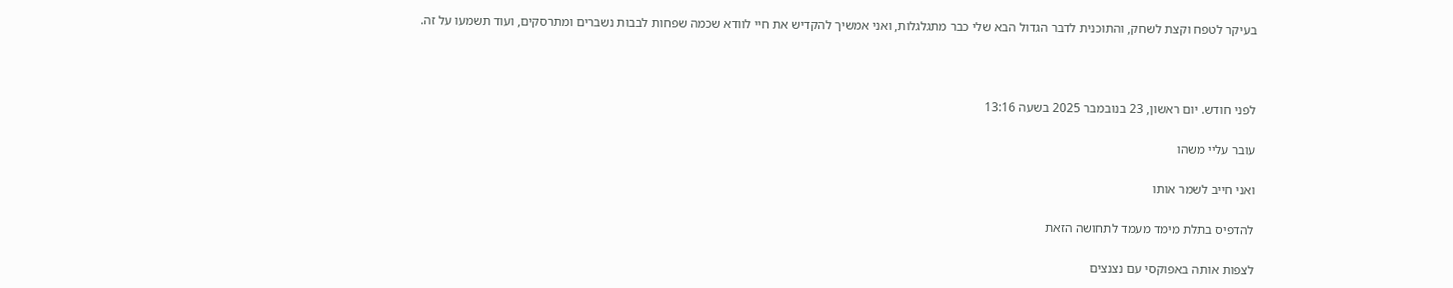בעיקר לטפח וקצת לשחק, והתוכנית לדבר הגדול הבא שלי כבר מתגלגלות, ואני אמשיך להקדיש את חיי לוודא שכמה שפחות לבבות נשברים ומתרסקים, ועוד תשמעו על זה.



לפני חודש. יום ראשון, 23 בנובמבר 2025 בשעה 13:16

עובר עליי משהו

ואני חייב לשמר אותו

להדפיס בתלת מימד מעמד לתחושה הזאת

לצפות אותה באפוקסי עם נצנצים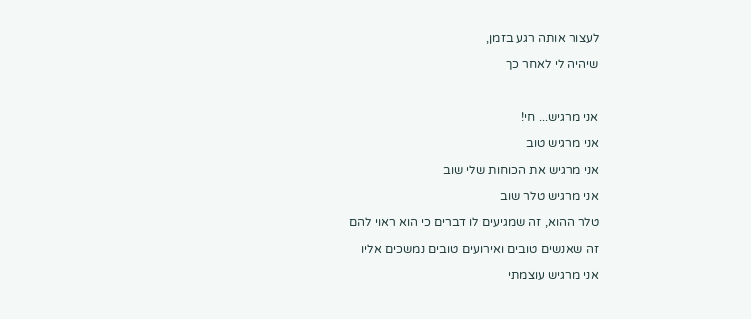לעצור אותה רגע בזמן,

שיהיה לי לאחר כך



אני מרגיש... חי!

אני מרגיש טוב

אני מרגיש את הכוחות שלי שוב

אני מרגיש טלר שוב

טלר ההוא, זה שמגיעים לו דברים כי הוא ראוי להם

זה שאנשים טובים ואירועים טובים נמשכים אליו

אני מרגיש עוצמתי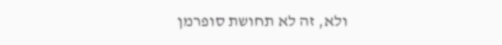ולא, זה לא תחושת סופרמן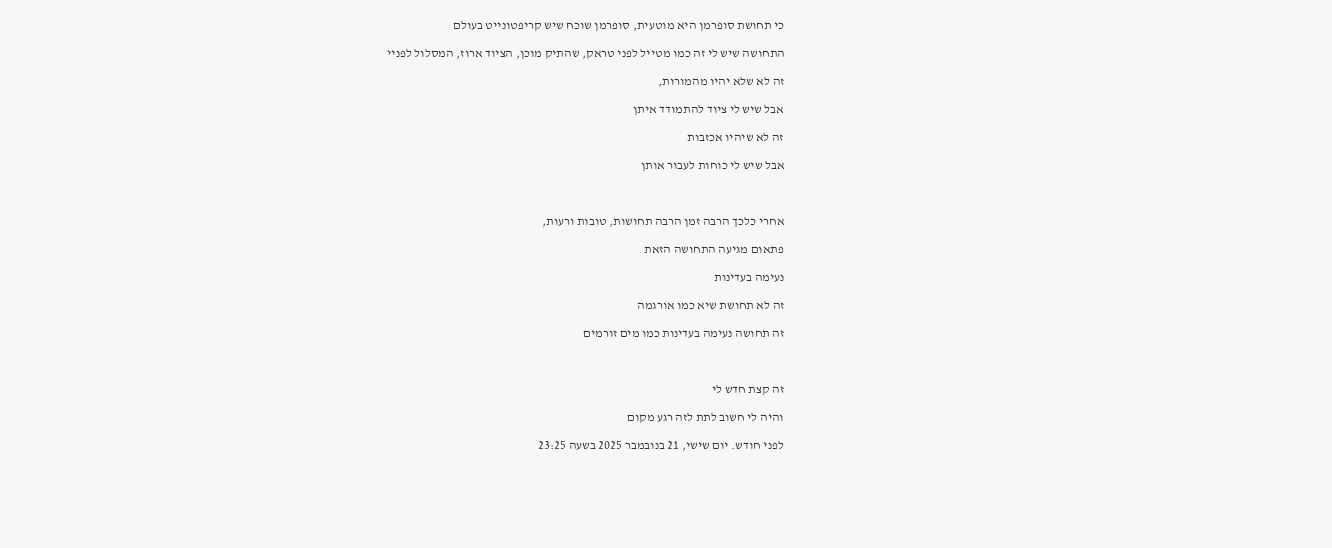כי תחושת סופרמן היא מוטעית, סופרמן שוכח שיש קריפטונייט בעולם

התחושה שיש לי זה כמו מטייל לפני טראק, שהתיק מוכן, הציוד ארוז, המסלול לפניי

זה לא שלא יהיו מהמורות,

אבל שיש לי ציוד להתמודד איתן

זה לא שיהיו אכזבות

אבל שיש לי כוחות לעבור אותן



אחרי כלכך הרבה זמן הרבה תחושות, טובות ורעות,

פתאום מגיעה התחושה הזאת

נעימה בעדינות

זה לא תחושת שיא כמו אורגמה

זה תחושה נעימה בעדינות כמו מים זורמים



זה קצת חדש לי

והיה לי חשוב לתת לזה רגע מקום

לפני חודש. יום שישי, 21 בנובמבר 2025 בשעה 23:25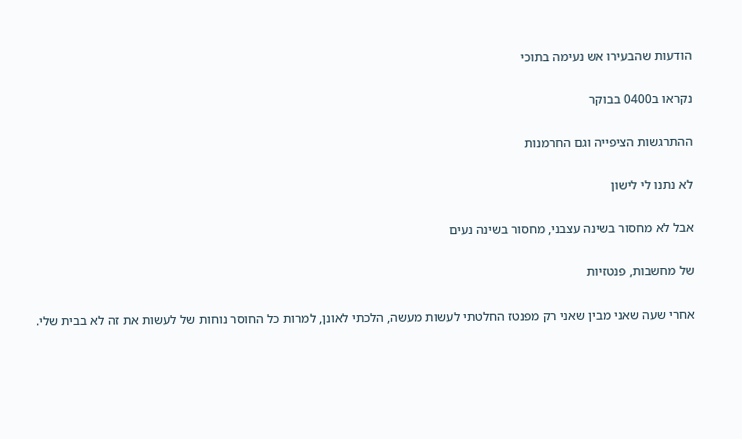הודעות שהבעירו אש נעימה בתוכי

נקראו ב0400 בבוקר

ההתרגשות הציפייה וגם החרמנות

לא נתנו לי לישון

אבל לא מחסור בשינה עצבני, מחסור בשינה נעים

של מחשבות, פנטזיות

אחרי שעה שאני מבין שאני רק מפנטז החלטתי לעשות מעשה, הלכתי לאונן, למרות כל החוסר נוחות של לעשות את זה לא בבית שלי.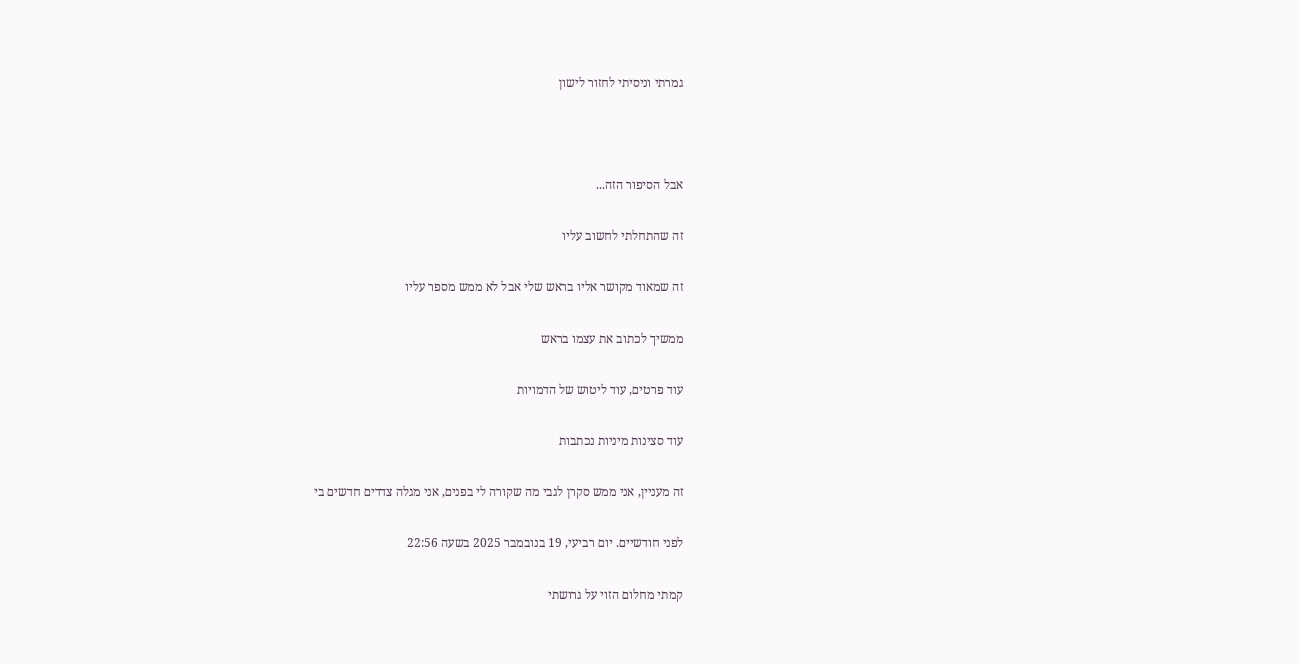גמרתי וניסיתי לחזור לישון



אבל הסיפור הזה...

זה שהתחלתי לחשוב עליו

זה שמאוד מקושר אליו בראש שלי אבל לא ממש מספר עליו

ממשיך לכתוב את עצמו בראש

עוד פרטים, עוד ליטוש של הדמויות

עוד סצינות מיניות נכתבות

זה מעניין, אני ממש סקרן לגבי מה שקורה לי בפנים, אני מגלה צדדים חדשים בי

לפני חודשיים. יום רביעי, 19 בנובמבר 2025 בשעה 22:56

קמתי מחלום הזוי על גרושתי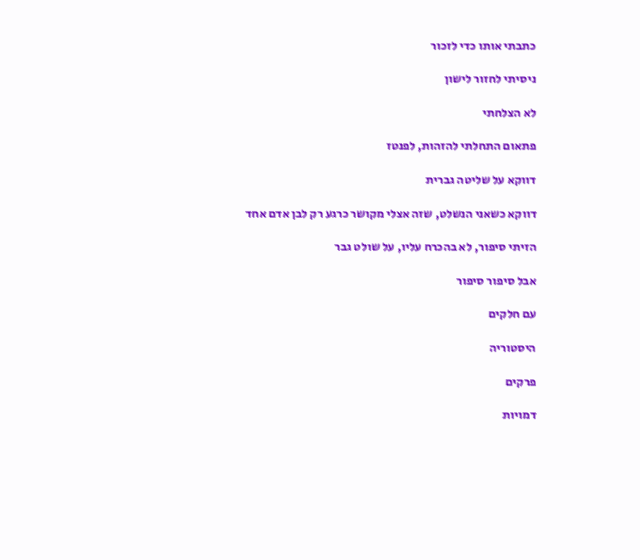כתבתי אותו כדי לזכור

ניסיתי לחזור לישון

לא הצלחתי

פתאום התחלתי להזהות, לפנטז

דווקא על שליטה גברית

דווקא כשאני הנשלט, שזה אצלי מקושר כרגע רק לבן אדם אחד

הזיתי סיפור, לא בהכרח עליו, על שולט גבר

אבל סיפור סיפור

עם חלקים

היסטוריה

פרקים

דמויות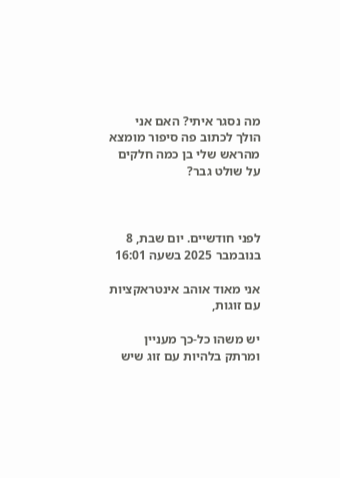מה נסגר איתי? האם אני הולך לכתוב פה סיפור מומצא מהראש שלי בן כמה חלקים על שולט גבר?



לפני חודשיים. יום שבת, 8 בנובמבר 2025 בשעה 16:01

אני מאוד אוהב אינטראקציות עם זוגות,

יש משהו כל-כך מעניין ומרתק בלהיות עם זוג שיש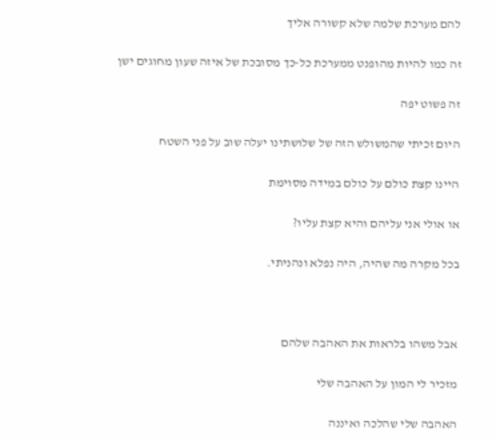להם מערכת שלמה שלא קשורה אליך

זה כמו להיות מהופנט ממערכת כל-כך מסובכת של איזה שעון מחוגים ישן

זה פשוט יפה

היום זכיתי שהמשולש הזה של שלושתינו יעלה שוב על פני השטח

היינו קצת כולם על כולם במידה מסוימת

או אולי אני עליהם והיא קצת עליו?

בכל מקרה מה שהיה, היה נפלא ונהניתי.



אבל משהו בלראות את האהבה שלהם

מזכיר לי המון על האהבה שלי

האהבה שלי שהלכה ואיננה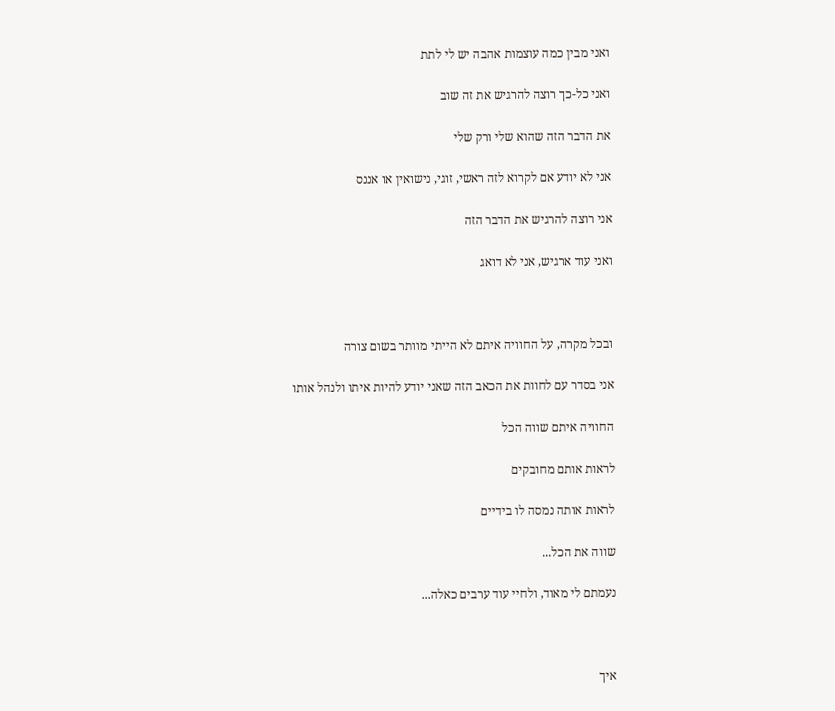ואני מבין כמה עוצמות אהבה יש לי לתת

ואני כל-כך רוצה להרגיש את זה שוב

את הדבר הזה שהוא שלי ורק שלי

אני לא יודע אם לקרוא לזה ראשי, זוגי, נישואין או אננס

אני רוצה להרגיש את הדבר הזה

ואני עוד ארגיש, אני לא דואג



ובכל מקרה, על החוויה איתם לא הייתי מוותר בשום צורה

אני בסדר עם לחוות את הכאב הזה שאני יודע להיות איתו ולנהל אותו

החוויה איתם שווה הכל

לראות אותם מחובקים

לראות אותה נמסה לו בידיים

שווה את הכל...

נעמתם לי מאוד, ולחיי עוד ערבים כאלה...



איך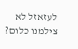לעזאזל לא צילמנו כלום?